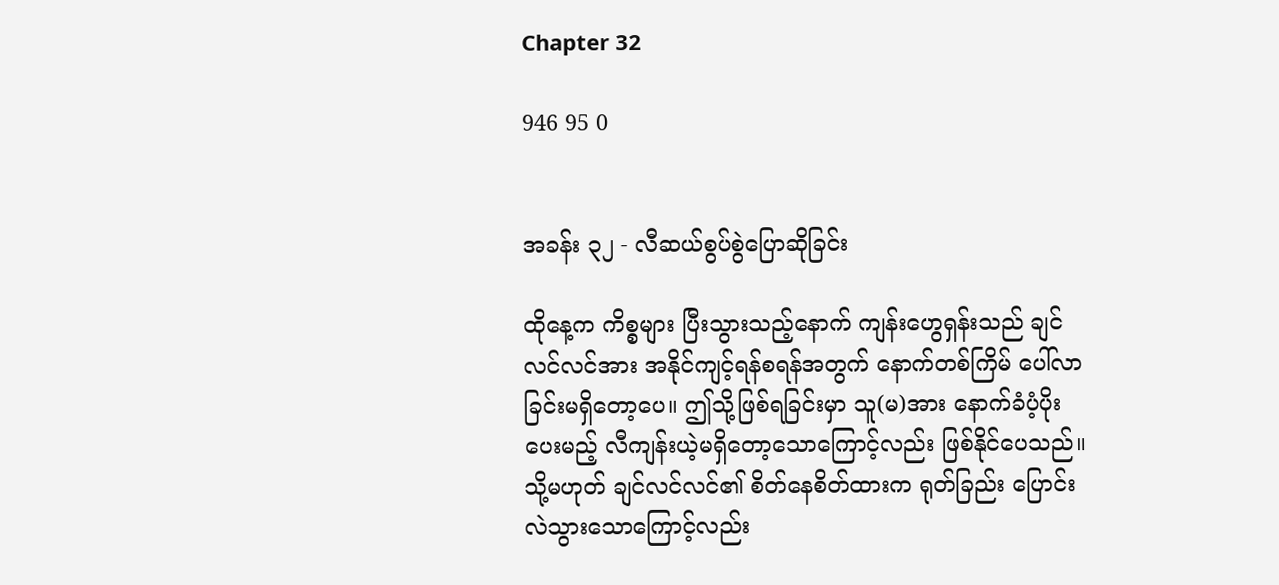Chapter 32

946 95 0


အခန်း ၃၂ - လီဆယ်စွပ်စွဲပြောဆိုခြင်း

ထိုနေ့က ကိစ္စများ ပြီးသွားသည့်နောက် ကျန်းဟွေရှန်းသည် ချင်လင်လင်အား အနိုင်ကျင့်ရန်စရန်အတွက် နောက်တစ်ကြိမ် ပေါ်လာခြင်းမရှိတော့ပေ။ ဤသို့ဖြစ်ရခြင်းမှာ သူ(မ)အား နောက်ခံပံ့ပိုးပေးမည့် လီကျန်းယဲ့မရှိတော့သောကြောင့်လည်း ဖြစ်နိုင်ပေသည်။ သို့မဟုတ် ချင်လင်လင်၏ စိတ်နေစိတ်ထားက ရုတ်ခြည်း ပြောင်းလဲသွားသောကြောင့်လည်း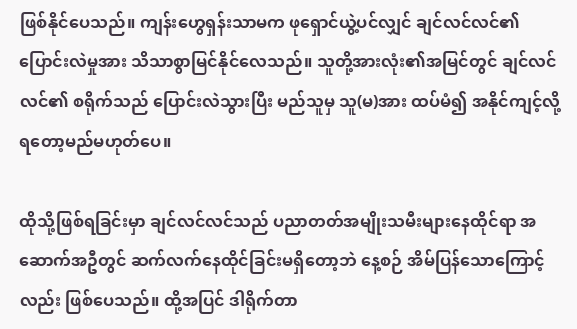ဖြစ်နိုင်ပေသည်။ ကျန်းဟွေရှန်းသာမက ဖုရှောင်ယွဲ့ပင်လျှင် ချင်လင်လင်၏ ပြောင်းလဲမှုအား သိသာစွာမြင်နိုင်လေသည်။ သူတို့အားလုံး၏အမြင်တွင် ချင်လင်လင်၏ စရိုက်သည် ပြောင်းလဲသွားပြီး မည်သူမှ သူ(မ)အား ထပ်မံ၍ အနိုင်ကျင့်လို့ရတော့မည်မဟုတ်ပေ။

ထိုသို့ဖြစ်ရခြင်းမှာ ချင်လင်လင်သည် ပညာတတ်အမျိုးသမီးများနေထိုင်ရာ အဆောက်အဦတွင် ဆက်လက်နေထိုင်ခြင်းမရှိတော့ဘဲ နေ့စဉ် အိမ်ပြန်သောကြောင့်လည်း ဖြစ်ပေသည်။ ထို့အပြင် ဒါရိုက်တာ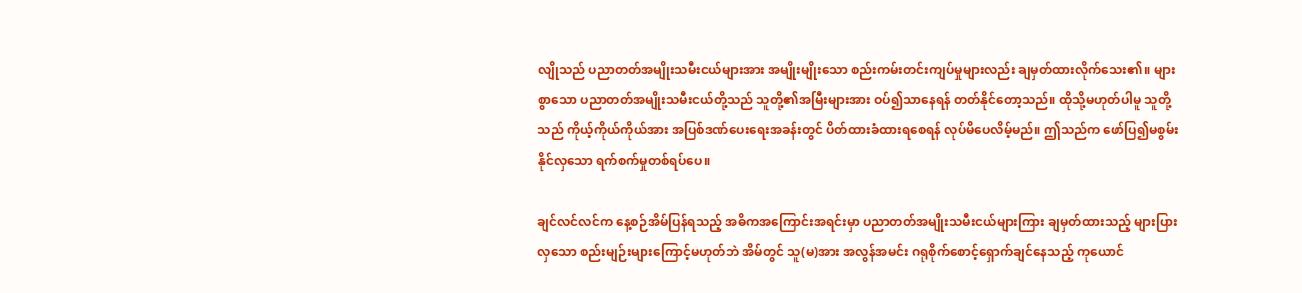လျိုသည် ပညာတတ်အမျိုးသမီးငယ်များအား အမျိုးမျိုးသော စည်းကမ်းတင်းကျပ်မှုများလည်း ချမှတ်ထားလိုက်သေး၏။ များစွာသော ပညာတတ်အမျိုးသမီးငယ်တို့သည် သူတို့၏အမြီးများအား ဝပ်၍သာနေရန် တတ်နိုင်တော့သည်။ ထိုသို့မဟုတ်ပါမူ သူတို့သည် ကိုယ့်ကိုယ်ကိုယ်အား အပြစ်ဒဏ်ပေးရေးအခန်းတွင် ပိတ်ထားခံထားရစေရန် လုပ်မိပေလိမ့်မည်။ ဤသည်က ဖော်ပြ၍မစွမ်းနိုင်လှသော ရက်စက်မှုတစ်ရပ်ပေ။

ချင်လင်လင်က နေ့စဉ်အိမ်ပြန်ရသည့် အဓိကအကြောင်းအရင်းမှာ ပညာတတ်အမျိုးသမီးငယ်များကြား ချမှတ်ထားသည့် များပြားလှသော စည်းမျဉ်းများကြောင့်မဟုတ်ဘဲ အိမ်တွင် သူ(မ)အား အလွန်အမင်း ဂရုစိုက်စောင့်ရှောက်ချင်နေသည့် ကုယောင်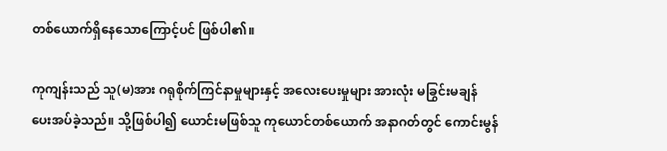တစ်ယောက်ရှိနေသောကြောင့်ပင် ဖြစ်ပါ၏။

ကုကျန်းသည် သူ(မ)အား ဂရုစိုက်ကြင်နာမှုများနှင့် အလေးပေးမှုများ အားလုံး မခြွင်းမချန် ပေးအပ်ခဲ့သည်။ သို့ဖြစ်ပါ၍ ယောင်းမဖြစ်သူ ကုယောင်တစ်ယောက် အနာဂတ်တွင် ကောင်းမွန်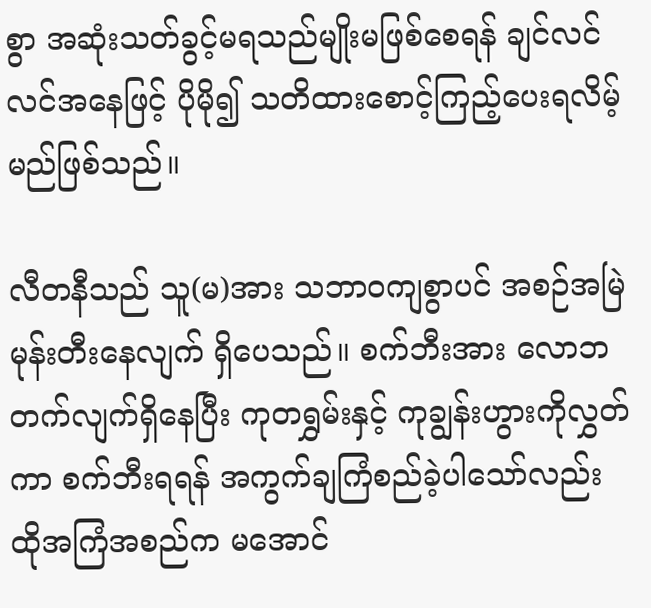စွာ အဆုံးသတ်ခွင့်မရသည်မျိုးမဖြစ်စေရန် ချင်လင်လင်အနေဖြင့် ပိုမို၍ သတိထားစောင့်ကြည့်ပေးရလိမ့်မည်ဖြစ်သည်။

လီတနီသည် သူ(မ)အား သဘာဝကျစွာပင် အစဉ်အမြဲ မုန်းတီးနေလျက် ရှိပေသည်။ စက်ဘီးအား လောဘတက်လျက်ရှိနေပြီး ကုတရွှမ်းနှင့် ကုချွန်းဟွားကိုလွှတ်ကာ စက်ဘီးရရန် အကွက်ချကြံစည်ခဲ့ပါသော်လည်း ထိုအကြံအစည်က မအောင်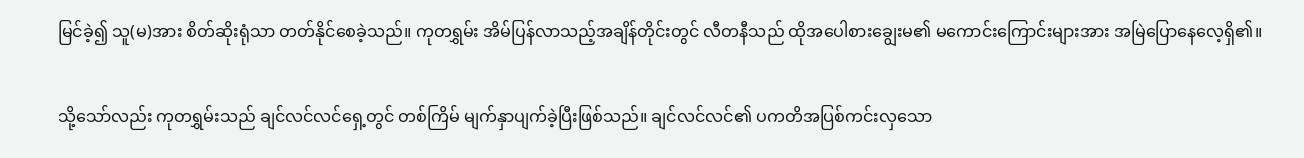မြင်ခဲ့၍ သူ(မ)အား စိတ်ဆိုးရုံသာ တတ်နိုင်စေခဲ့သည်။ ကုတရွှမ်း အိမ်ပြန်လာသည့်အချိန်တိုင်းတွင် လီတနီသည် ထိုအပေါစားချွေးမ၏ မကောင်းကြောင်းများအား အမြဲပြောနေလေ့ရှိ၏။

သို့သော်လည်း ကုတရွှမ်းသည် ချင်လင်လင်ရှေ့တွင် တစ်ကြိမ် မျက်နှာပျက်ခဲ့ပြီးဖြစ်သည်။ ချင်လင်လင်၏ ပကတိအပြစ်ကင်းလှသော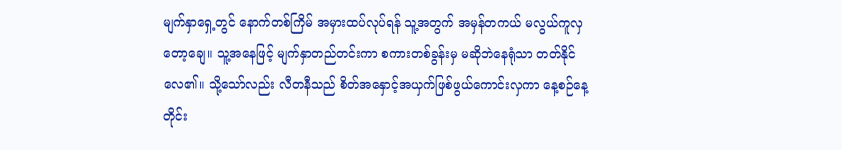မျက်နှာရှေ့တွင် နောက်တစ်ကြိမ် အမှားထပ်လုပ်ရန် သူ့အတွက် အမှန်တကယ် မလွယ်ကူလှတော့ချေ။ သူ့အနေဖြင့် မျက်နှာတည်တင်းကာ စကားတစ်ခွန်းမှ မဆိုဘဲနေရုံသာ တတ်နိုင်လေ၏။ သို့သော်လည်း လီတနီသည် စိတ်အနှောင့်အယှက်ဖြစ်ဖွယ်ကောင်းလှကာ နေ့စဉ်နေ့တိုင်း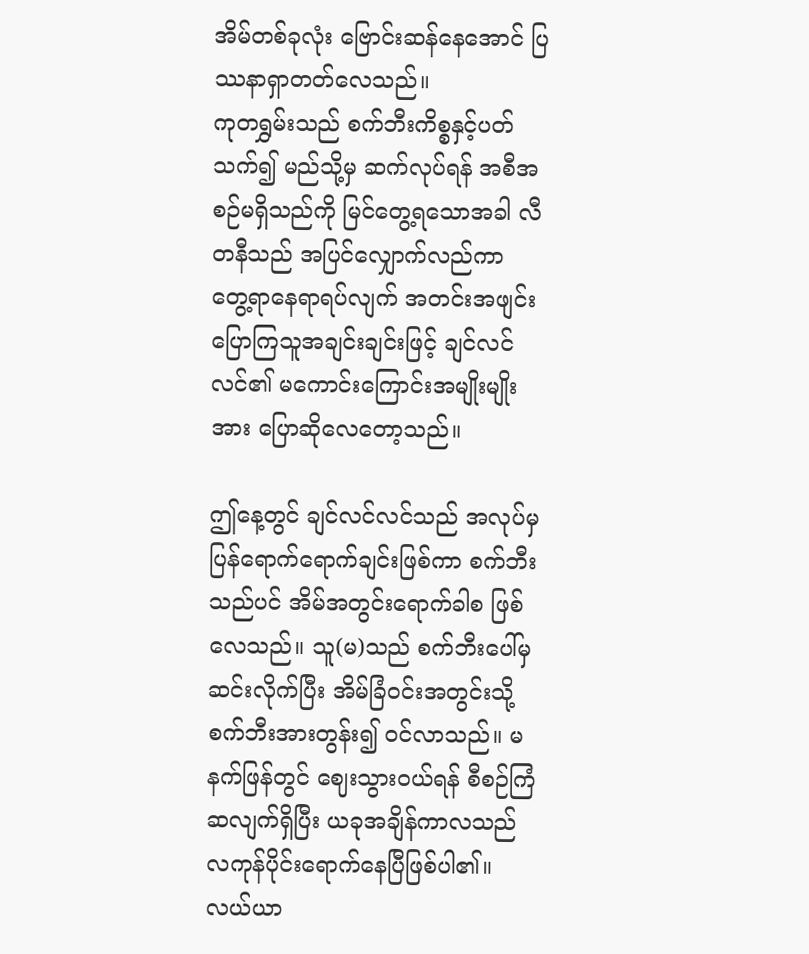အိမ်တစ်ခုလုံး ဗြောင်းဆန်နေအောင် ပြဿနာရှာတတ်လေသည်။
ကုတရွှမ်းသည် စက်ဘီးကိစ္စနှင့်ပတ်သက်၍ မည်သို့မှ ဆက်လုပ်ရန် အစီအစဉ်မရှိသည်ကို မြင်တွေ့ရသောအခါ လီတနီသည် အပြင်လျှောက်လည်ကာ တွေ့ရာနေရာရပ်လျက် အတင်းအဖျင်းပြောကြသူအချင်းချင်းဖြင့် ချင်လင်လင်၏ မကောင်းကြောင်းအမျိုးမျိုးအား ပြောဆိုလေတော့သည်။

ဤနေ့တွင် ချင်လင်လင်သည် အလုပ်မှပြန်ရောက်ရောက်ချင်းဖြစ်ကာ စက်ဘီးသည်ပင် အိမ်အတွင်းရောက်ခါစ ဖြစ်လေသည်။ သူ(မ)သည် စက်ဘီးပေါ်မှ ဆင်းလိုက်ပြီး အိမ်ခြံဝင်းအတွင်းသို့ စက်ဘီးအားတွန်း၍ ဝင်လာသည်။ မနက်ဖြန်တွင် ဈေးသွားဝယ်ရန် စီစဉ်ကြံဆလျက်ရှိပြီး ယခုအချိန်ကာလသည် လကုန်ပိုင်းရောက်နေပြီဖြစ်ပါ၏။ လယ်ယာ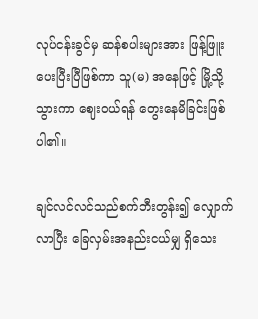လုပ်ငန်းခွင်မှ ဆန်စပါးများအား ဖြန့်ဖြူးပေးပြီးပြီဖြစ်ကာ သူ(မ) အနေဖြင့် မြို့သို့သွားကာ ဈေးဝယ်ရန် တွေးနေမိခြင်းဖြစ်ပါ၏။

ချင်လင်လင်သည်စက်ဘီးတွန်း၍ လျှောက်လာပြီး ခြေလှမ်းအနည်းငယ်မျှ ရှိသေး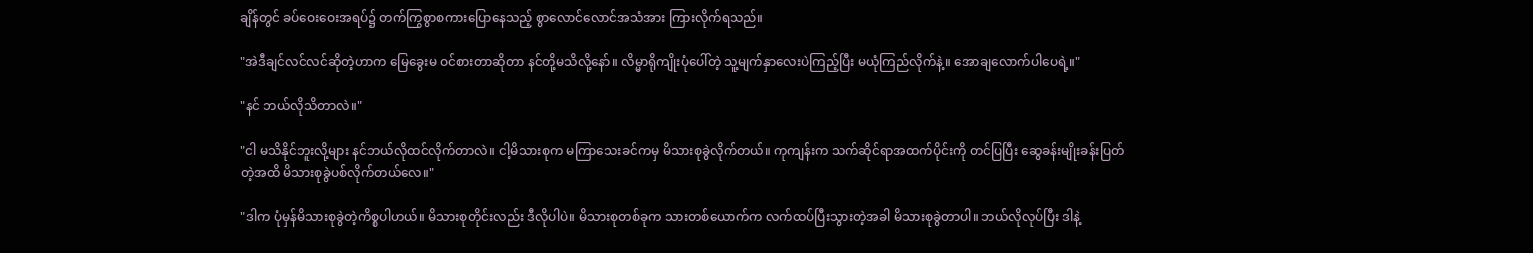ချိန်တွင် ခပ်ဝေးဝေးအရပ်၌ တက်ကြွစွာစကားပြောနေသည့် စွာလောင်လောင်အသံအား ကြားလိုက်ရသည်။

"အဲဒီချင်လင်လင်ဆိုတဲ့ဟာက မြေခွေးမ ဝင်စားတာဆိုတာ နင်တို့မသိလို့နော်။ လိမ္မာရိုကျိုးပုံပေါ်တဲ့ သူ့မျက်နှာလေးပဲကြည့်ပြီး မယုံကြည်လိုက်နဲ့။ အောချလောက်ပါပေရဲ့။"

"နင် ဘယ်လိုသိတာလဲ။"

"ငါ မသိနိုင်ဘူးလို့များ နင်ဘယ်လိုထင်လိုက်တာလဲ။ ငါ့မိသားစုက မကြာသေးခင်ကမှ မိသားစုခွဲလိုက်တယ်။ ကုကျန်းက သက်ဆိုင်ရာအထက်ပိုင်းကို တင်ပြပြီး ဆွေခန်းမျိုးခန်းပြတ်တဲ့အထိ မိသားစုခွဲပစ်လိုက်တယ်လေ။"

"ဒါက ပုံမှန်မိသားစုခွဲတဲ့ကိစ္စပါဟယ်။ မိသားစုတိုင်းလည်း ဒီလိုပါပဲ။ မိသားစုတစ်ခုက သားတစ်ယောက်က လက်ထပ်ပြီးသွားတဲ့အခါ မိသားစုခွဲတာပါ။ ဘယ်လိုလုပ်ပြီး ဒါနဲ့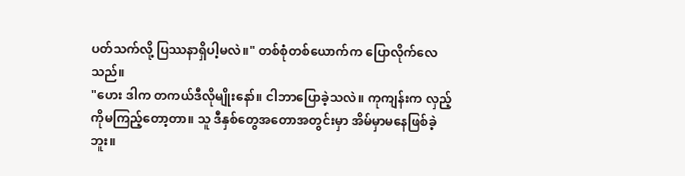ပတ်သက်လို့ ပြဿနာရှိပါ့မလဲ။" တစ်စုံတစ်ယောက်က ပြောလိုက်လေသည်။
"ဟေး ဒါက တကယ်ဒီလိုမျိုးနော်။ ငါဘာပြောခဲ့သလဲ။ ကုကျန်းက လှည့်ကိုမကြည့်တော့တာ။ သူ ဒီနှစ်တွေအတောအတွင်းမှာ အိမ်မှာမနေဖြစ်ခဲ့ဘူး။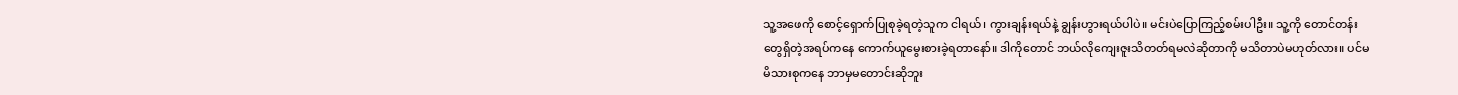သူ့အဖေကို စောင့်ရှောက်ပြုစုခဲ့ရတဲ့သူက ငါရယ်၊ ကွားချန်းရယ်နဲ့ ချွန်းဟွားရယ်ပါပဲ။ မင်းပဲပြောကြည့်စမ်းပါဦး။ သူ့ကို တောင်တန်းတွေရှိတဲ့အရပ်ကနေ ကောက်ယူမွေးစားခဲ့ရတာနော်။ ဒါကိုတောင် ဘယ်လိုကျေးဇူးသိတတ်ရမလဲဆိုတာကို မသိတာပဲမဟုတ်လား။ ပင်မ မိသားစုကနေ ဘာမှမတောင်းဆိုဘူး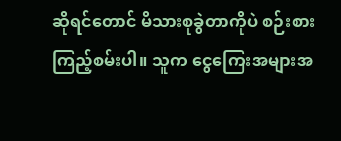ဆိုရင်တောင် မိသားစုခွဲတာကိုပဲ စဉ်းစားကြည့်စမ်းပါ။ သူက ငွေကြေးအများအ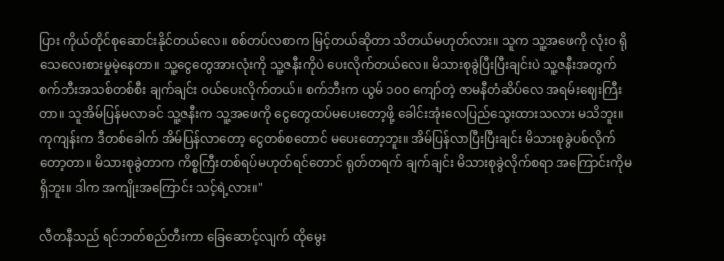ပြား ကိုယ်တိုင်စုဆောင်းနိုင်တယ်လေ။ စစ်တပ်လစာက မြင့်တယ်ဆိုတာ သိတယ်မဟုတ်လား။ သူက သူ့အဖေကို လုံးဝ ရိုသေလေးစားမှုမဲ့နေတာ။ သူ့ငွေတွေအားလုံးကို သူ့ဇနီးကိုပဲ ပေးလိုက်တယ်လေ။ မိသားစုခွဲပြီးပြီးချင်းပဲ သူ့ဇနီးအတွက် စက်ဘီးအသစ်တစ်စီး ချက်ချင်း ဝယ်ပေးလိုက်တယ်။ စက်ဘီးက ယွမ် ၁၀၀ ကျော်တဲ့ ဇာမနီတံဆိပ်လေ အရမ်းဈေးကြီးတာ။ သူအိမ်ပြန်မလာခင် သူ့ဇနီးက သူ့အဖေကို ငွေတွေထပ်မပေးတော့ဖို့ ခေါင်းအုံးလေပြည်သွေးထားသလား မသိဘူး။ ကုကျန်းက ဒီတစ်ခေါက် အိမ်ပြန်လာတော့ ငွေတစ်စတောင် မပေးတော့ဘူး။ အိမ်ပြန်လာပြီးပြီးချင်း မိသားစုခွဲပစ်လိုက်တော့တာ။ မိသားစုခွဲတာက ကိစ္စကြီးတစ်ရပ်မဟုတ်ရင်တောင် ရုတ်တရက် ချက်ချင်း မိသားစုခွဲလိုက်စရာ အကြောင်းကိုမရှိဘူး။ ဒါက အကျိုးအကြောင်း သင့်ရဲ့လား။"

လီတနီသည် ရင်ဘတ်စည်တီးကာ ခြေဆောင့်လျက် ထိုမွေး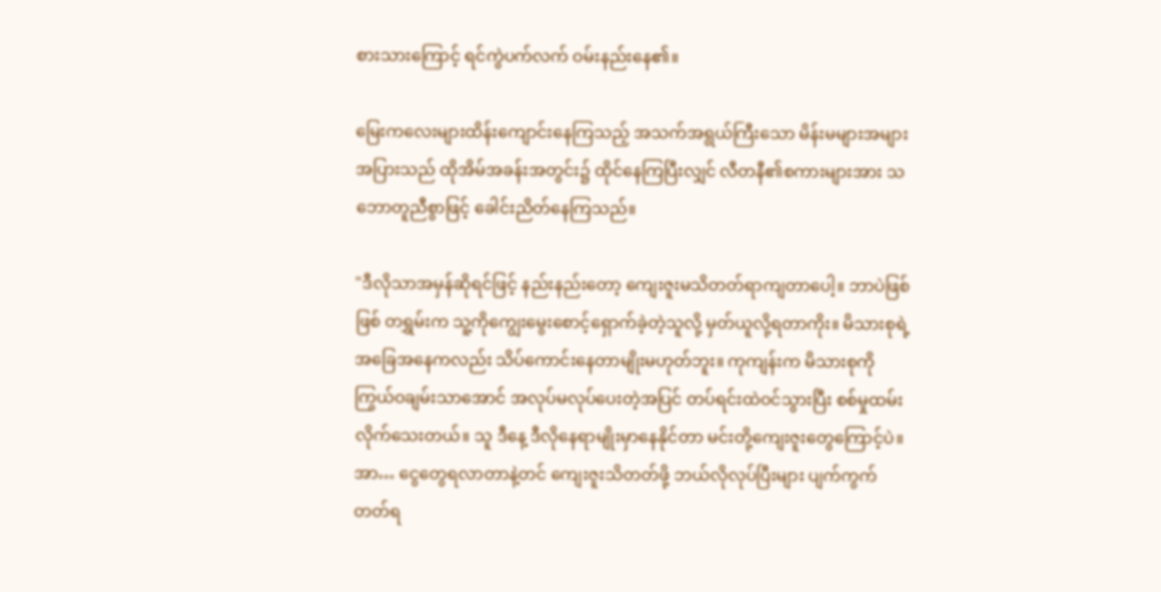စားသားကြောင့် ရင်ကွဲပက်လက် ဝမ်းနည်းနေ၏။

မြေးကလေးများထိန်းကျောင်းနေကြသည့် အသက်အရွယ်ကြီးသော မိန်းမများအများအပြားသည် ထိုအိမ်အခန်းအတွင်း၌ ထိုင်နေကြပြီးလျှင် လီတနီ၏စကားများအား သဘောတူညီစွာဖြင့် ခေါင်းညိတ်နေကြသည်။

"ဒီလိုသာအမှန်ဆိုရင်ဖြင့် နည်းနည်းတော့ ကျေးဇူးမသိတတ်ရာကျတာပေါ့။ ဘာပဲဖြစ်ဖြစ် တရွှမ်းက သူ့ကိုကျွေးမွေးစောင့်ရှောက်ခဲ့တဲ့သူလို့ မှတ်ယူလို့ရတာကိုး။ မိသားစုရဲ့အခြေအနေကလည်း သိပ်ကောင်းနေတာမျိုးမဟုတ်ဘူး။ ကုကျန်းက မိသားစုကို ကြွယ်ဝချမ်းသာအောင် အလုပ်မလုပ်ပေးတဲ့အပြင် တပ်ရင်းထဲဝင်သွားပြီး စစ်မှုထမ်းလိုက်သေးတယ်။ သူ ဒီနေ့ ဒီလိုနေရာမျိုးမှာနေနိုင်တာ မင်းတို့ကျေးဇူးတွေကြောင့်ပဲ။ အာ… ငွေတွေရလာတာနဲ့တင် ကျေးဇူးသိတတ်ဖို့ ဘယ်လိုလုပ်ပြီးများ ပျက်ကွက်တတ်ရ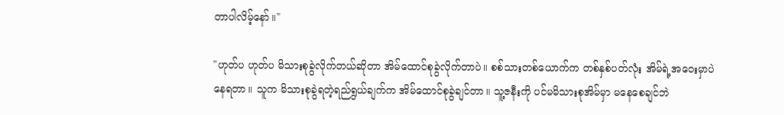တာပါလိမ့်နော်။"

"ဟုတ်ပ ဟုတ်ပ မိသားစုခွဲလိုက်တယ်ဆိုတာ အိမ်ထောင်စုခွဲလိုက်တာပဲ။ စစ်သားတစ်ယောက်က တစ်နှစ်ပတ်လုံး အိမ်ရဲ့အဝေးမှာပဲ နေရတာ။ သူက မိသားစုခွဲရတဲ့ရည်ရွယ်ချက်က အိမ်ထောင်စုခွဲချင်တာ။ သူ့ဇနီးကို ပင်မမိသားစုအိမ်မှာ မနေစေချင်ဘဲ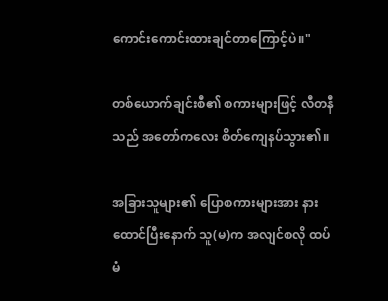ကောင်းကောင်းထားချင်တာကြောင့်ပဲ။"

တစ်ယောက်ချင်းစီ၏ စကားများဖြင့် လီတနီသည် အတော်ကလေး စိတ်ကျေနပ်သွား၏။

အခြားသူများ၏ ပြောစကားများအား နားထောင်ပြီးနောက် သူ(မ)က အလျင်စလို ထပ်မံ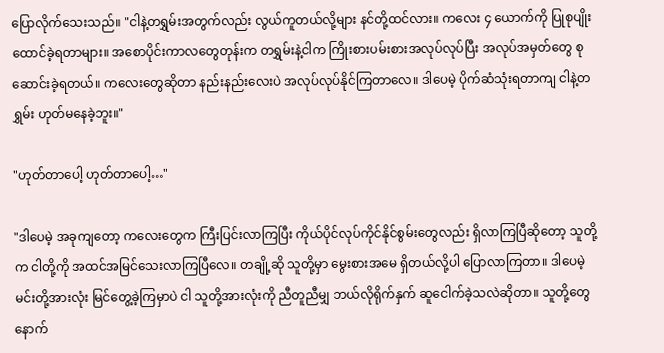ပြောလိုက်သေးသည်။ "ငါနဲ့တရွှမ်းအတွက်လည်း လွယ်ကူတယ်လို့များ နင်တို့ထင်လား။ ကလေး ၄ ယောက်ကို ပြုစုပျိုးထောင်ခဲ့ရတာများ။ အစောပိုင်းကာလတွေတုန်းက တရွှမ်းနဲ့ငါက ကြိုးစားပမ်းစားအလုပ်လုပ်ပြီး အလုပ်အမှတ်တွေ စုဆောင်းခဲ့ရတယ်။ ကလေးတွေဆိုတာ နည်းနည်းလေးပဲ အလုပ်လုပ်နိုင်ကြတာလေ။ ဒါပေမဲ့ ပိုက်ဆံသုံးရတာကျ ငါနဲ့တရွှမ်း ဟုတ်မနေခဲ့ဘူး။"

"ဟုတ်တာပေါ့ ဟုတ်တာပေါ့…"

"ဒါပေမဲ့ အခုကျတော့ ကလေးတွေက ကြီးပြင်းလာကြပြီး ကိုယ်ပိုင်လုပ်ကိုင်နိုင်စွမ်းတွေလည်း ရှိလာကြပြီဆိုတော့ သူတို့က ငါတို့ကို အထင်အမြင်သေးလာကြပြီလေ။ တချို့ဆို သူတို့မှာ မွေးစားအမေ ရှိတယ်လို့ပါ ပြောလာကြတာ။ ဒါပေမဲ့ မင်းတို့အားလုံး မြင်တွေ့ခဲ့ကြမှာပဲ ငါ သူတို့အားလုံးကို ညီတူညီမျှ ဘယ်လိုရိုက်နှက် ဆူငေါက်ခဲ့သလဲဆိုတာ။ သူတို့တွေ နောက်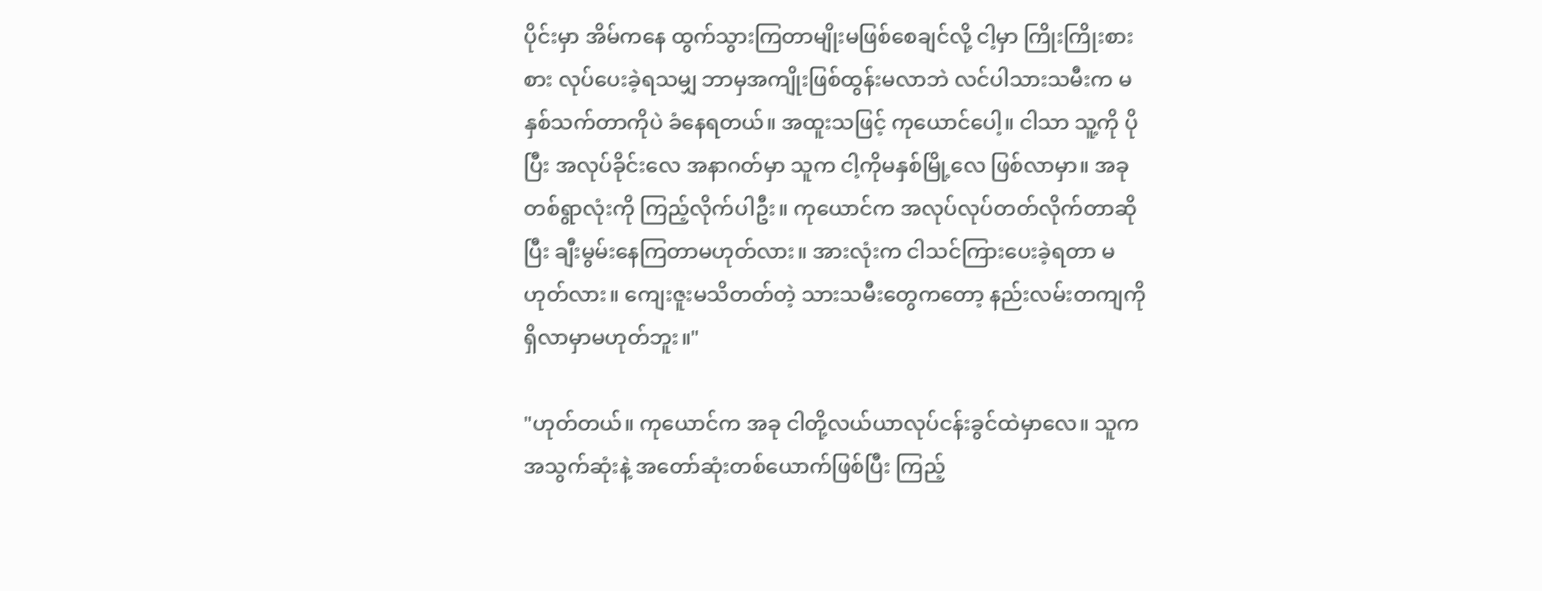ပိုင်းမှာ အိမ်ကနေ ထွက်သွားကြတာမျိုးမဖြစ်စေချင်လို့ ငါ့မှာ ကြိုးကြိုးစားစား လုပ်ပေးခဲ့ရသမျှ ဘာမှအကျိုးဖြစ်ထွန်းမလာဘဲ လင်ပါသားသမီးက မနှစ်သက်တာကိုပဲ ခံနေရတယ်။ အထူးသဖြင့် ကုယောင်ပေါ့။ ငါသာ သူ့ကို ပိုပြီး အလုပ်ခိုင်းလေ အနာဂတ်မှာ သူက ငါ့ကိုမနှစ်မြို့လေ ဖြစ်လာမှာ။ အခု တစ်ရွာလုံးကို ကြည့်လိုက်ပါဦး။ ကုယောင်က အလုပ်လုပ်တတ်လိုက်တာဆိုပြီး ချီးမွမ်းနေကြတာမဟုတ်လား။ အားလုံးက ငါသင်ကြားပေးခဲ့ရတာ မဟုတ်လား။ ကျေးဇူးမသိတတ်တဲ့ သားသမီးတွေကတော့ နည်းလမ်းတကျကို ရှိလာမှာမဟုတ်ဘူး။"

"ဟုတ်တယ်။ ကုယောင်က အခု ငါတို့လယ်ယာလုပ်ငန်းခွင်ထဲမှာလေ။ သူက အသွက်ဆုံးနဲ့ အတော်ဆုံးတစ်ယောက်ဖြစ်ပြီး ကြည့်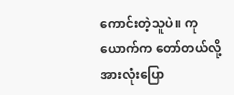ကောင်းတဲ့သူပဲ။ ကုယောက်က တော်တယ်လို့ အားလုံးပြော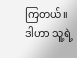ကြတယ်။ ဒါဟာ သူ့ရဲ့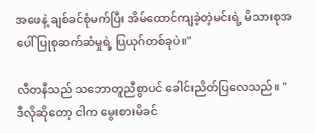အဖေနဲ့ ချစ်ခင်စုံမက်ပြီး အိမ်ထောင်ကျခဲ့တဲ့မင်းရဲ့ မိသားစုအပေါ် ပြုစုဆက်ဆံမှုရဲ့ ပြယုဂ်တစ်ခုပဲ။"

လီတနီသည် သဘောတူညီစွာပင် ခေါင်းညိတ်ပြလေသည်။ "ဒီလိုဆိုတော့ ငါက မွေးစားမိခင်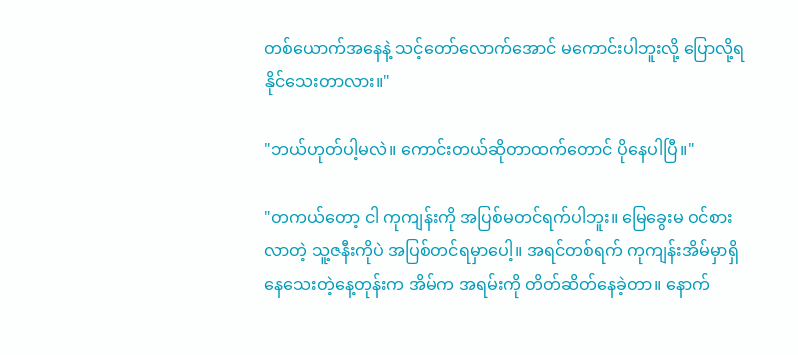တစ်ယောက်အနေနဲ့ သင့်တော်လောက်အောင် မကောင်းပါဘူးလို့ ပြောလို့ရနိုင်သေးတာလား။"

"ဘယ်ဟုတ်ပါ့မလဲ။ ကောင်းတယ်ဆိုတာထက်တောင် ပိုနေပါပြီ။"

"တကယ်တော့ ငါ ကုကျန်းကို အပြစ်မတင်ရက်ပါဘူး။ မြေခွေးမ ဝင်စားလာတဲ့ သူ့ဇနီးကိုပဲ အပြစ်တင်ရမှာပေါ့။ အရင်တစ်ရက် ကုကျန်းအိမ်မှာရှိနေသေးတဲ့နေ့တုန်းက အိမ်က အရမ်းကို တိတ်ဆိတ်နေခဲ့တာ။ နောက်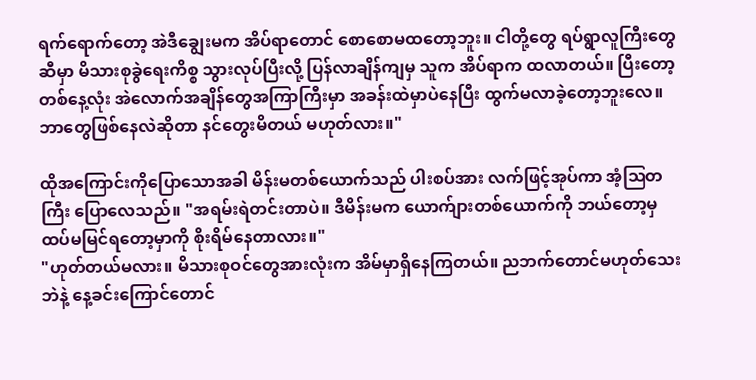ရက်ရောက်တော့ အဲဒီချွေးမက အိပ်ရာတောင် စောစောမထတော့ဘူး။ ငါတို့တွေ ရပ်ရွာလူကြီးတွေဆီမှာ မိသားစုခွဲရေးကိစ္စ သွားလုပ်ပြီးလို့ ပြန်လာချိန်ကျမှ သူက အိပ်ရာက ထလာတယ်။ ပြီးတော့ တစ်နေ့လုံး အဲလောက်အချိန်တွေအကြာကြီးမှာ အခန်းထဲမှာပဲနေပြီး ထွက်မလာခဲ့တော့ဘူးလေ။ ဘာတွေဖြစ်နေလဲဆိုတာ နင်တွေးမိတယ် မဟုတ်လား။"

ထိုအကြောင်းကိုပြောသောအခါ မိန်းမတစ်ယောက်သည် ပါးစပ်အား လက်ဖြင့်အုပ်ကာ အံ့ဩတကြီး ပြောလေသည်။ "အရမ်းရဲတင်းတာပဲ။ ဒီမိန်းမက ယောက်ျားတစ်ယောက်ကို ဘယ်တော့မှ ထပ်မမြင်ရတော့မှာကို စိုးရိမ်နေတာလား။"
"ဟုတ်တယ်မလား။ မိသားစုဝင်တွေအားလုံးက အိမ်မှာရှိနေကြတယ်။ ညဘက်တောင်မဟုတ်သေးဘဲနဲ့ နေ့ခင်းကြောင်တောင်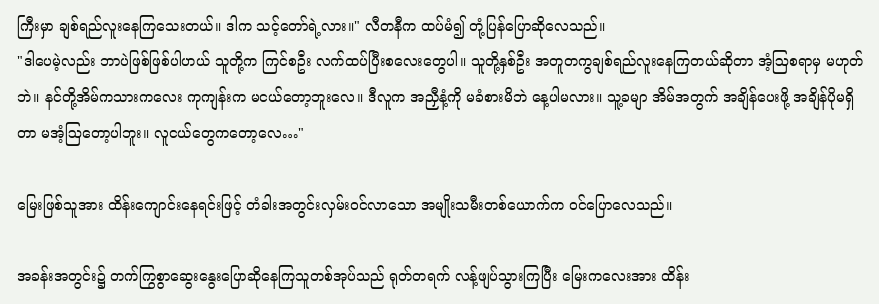ကြီးမှာ ချစ်ရည်လူးနေကြသေးတယ်။ ဒါက သင့်တော်ရဲ့လား။" လီတနီက ထပ်မံ၍ တုံ့ပြန်ပြောဆိုလေသည်။
"ဒါပေမဲ့လည်း ဘာပဲဖြစ်ဖြစ်ပါဟယ် သူတို့က ကြင်စဦး လက်ထပ်ပြီးစလေးတွေပါ။ သူတို့နှစ်ဦး အတူတကွချစ်ရည်လူးနေကြတယ်ဆိုတာ အံ့ဩစရာမှ မဟုတ်ဘဲ။ နင်တို့အိမ်ကသားကလေး ကုကျန်းက မငယ်တော့ဘူးလေ။ ဒီလူက အညှီနံ့ကို မခံစားမိဘဲ နေ့ပါမလား။ သူ့ခမျာ အိမ်အတွက် အချိန်ပေးဖို့ အချိန်ပိုမရှိတာ မအံ့ဩတော့ပါဘူး။ လူငယ်တွေကတော့လေ…"

မြေးဖြစ်သူအား ထိန်းကျောင်းနေရင်းဖြင့် တံခါးအတွင်းလှမ်းဝင်လာသော အမျိုးသမီးတစ်ယောက်က ဝင်ပြောလေသည်။

အခန်းအတွင်း၌ တက်ကြွစွာဆွေးနွေးပြောဆိုနေကြသူတစ်အုပ်သည် ရုတ်တရက် လန့်ဖျပ်သွားကြပြီး မြေးကလေးအား ထိန်း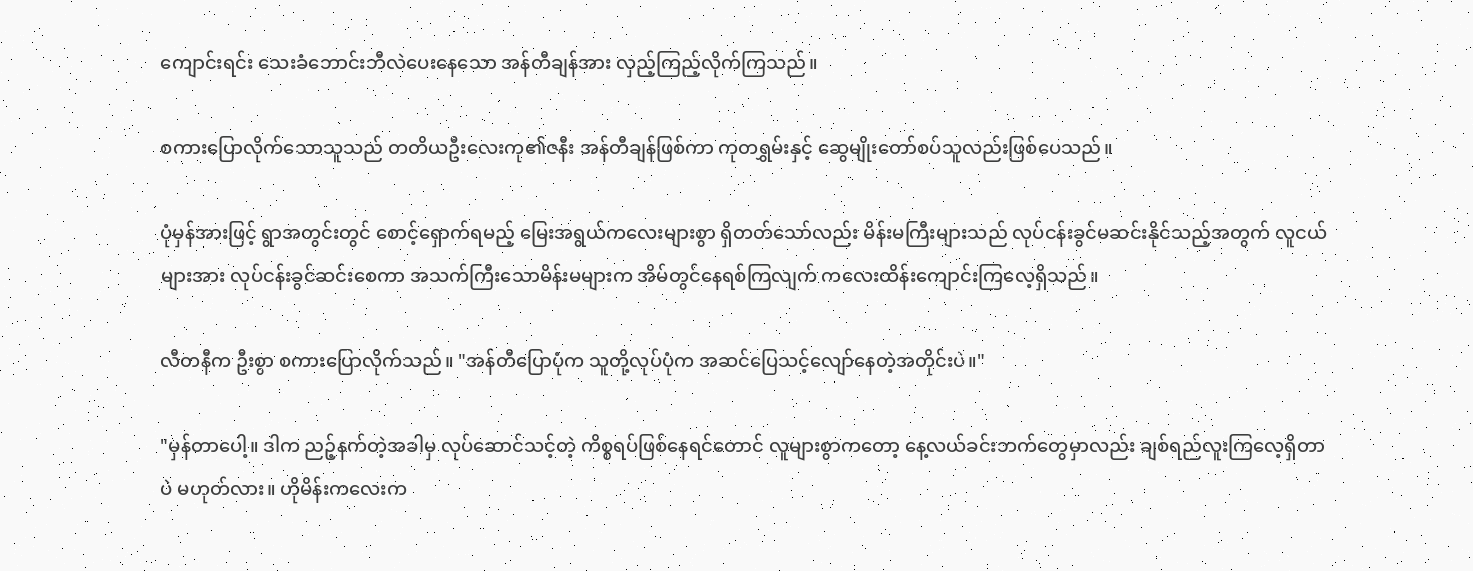ကျောင်းရင်း သေးခံဘောင်းဘီလဲပေးနေသော အန်တီချန်အား လှည့်ကြည့်လိုက်ကြသည်။

စကားပြောလိုက်သောသူသည် တတိယဦးလေးကု၏ဇနီး အန်တီချန်ဖြစ်ကာ ကုတရွှမ်းနှင့် ဆွေမျိုးတော်စပ်သူလည်းဖြစ်ပေသည်။

ပုံမှန်အားဖြင့် ရွာအတွင်းတွင် စောင့်ရှောက်ရမည့် မြေးအရွယ်ကလေးများစွာ ရှိတတ်သော်လည်း မိန်းမကြီးများသည် လုပ်ငန်းခွင်မဆင်းနိုင်သည့်အတွက် လူငယ်များအား လုပ်ငန်းခွင်ဆင်းစေကာ အသက်ကြီးသောမိန်းမများက အိမ်တွင်နေရစ်ကြလျက် ကလေးထိန်းကျောင်းကြလေ့ရှိသည်။

လီတနီက ဦးစွာ စကားပြောလိုက်သည်။ "အန်တီပြောပုံက သူတို့လုပ်ပုံက အဆင်ပြေသင့်လျော်နေတဲ့အတိုင်းပဲ။"

"မှန်တာပေါ့။ ဒါက ညဉ့်နက်တဲ့အခါမှ လုပ်ဆောင်သင့်တဲ့ ကိစ္စရပ်ဖြစ်နေရင်တောင် လူများစွာကတော့ နေ့လယ်ခင်းဘက်တွေမှာလည်း ချစ်ရည်လူးကြလေ့ရှိတာပဲ မဟုတ်လား။ ဟိုမိန်းကလေးက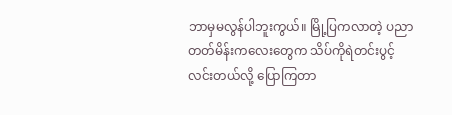ဘာမှမလွန်ပါဘူးကွယ်။ မြို့ပြကလာတဲ့ ပညာတတ်မိန်းကလေးတွေက သိပ်ကိုရဲတင်းပွင့်လင်းတယ်လို့ ပြောကြတာ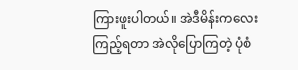ကြားဖူးပါတယ်။ အဲဒီမိန်းကလေးကြည့်ရတာ အဲလိုပြောကြတဲ့ ပုံစံ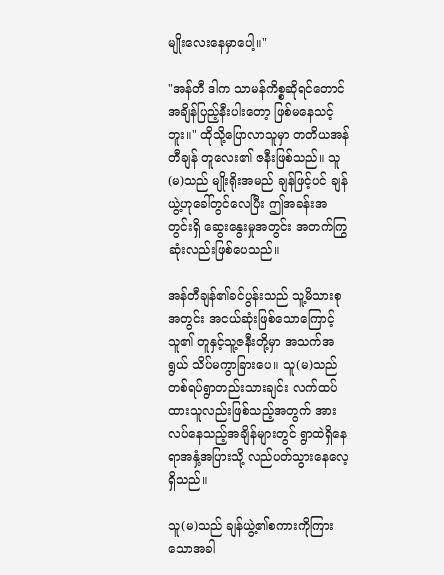မျိုးလေးနေမှာပေါ့။"

"အန်တီ ဒါက သာမန်ကိစ္စဆိုရင်တောင် အချိန်ပြည့်နီးပါးတော့ ဖြစ်မနေသင့်ဘူး။" ထိုသို့ပြောလာသူမှာ တတိယအန်တီချန် တူလေး၏ ဇနီးဖြစ်သည်။ သူ(မ)သည် မျိုးရိုးအမည် ချန်ဖြင့်ပင် ချန်ယွဲ့ဟုခေါ်တွင်လေပြီး ဤအခန်းအတွင်းရှိ ဆွေးနွေးမှုအတွင်း အတက်ကြွဆုံးလည်းဖြစ်ပေသည်။

အန်တီချန်၏ခင်ပွန်းသည် သူ့မိသားစုအတွင်း အငယ်ဆုံးဖြစ်သောကြောင့် သူ၏ တူနှင့်သူ့ဇနီးတို့မှာ အသက်အရွယ် သိပ်မကွာခြားပေ။ သူ(မ)သည် တစ်ရပ်ရွာတည်းသားချင်း လက်ထပ်ထားသူလည်းဖြစ်သည့်အတွက် အားလပ်နေသည့်အချိန်များတွင် ရွာထဲရှိနေရာအနှံ့အပြားသို့ လည်ပတ်သွားနေလေ့ရှိသည်။

သူ(မ)သည် ချန်ယွဲ့၏စကားကိုကြားသောအခါ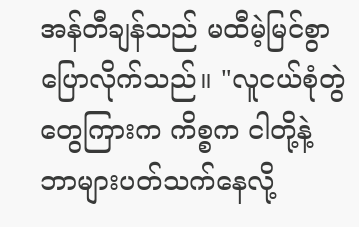အန်တီချန်သည် မထီမဲ့မြင်စွာ ပြောလိုက်သည်။ "လူငယ်စုံတွဲတွေကြားက ကိစ္စက ငါတို့နဲ့ ဘာများပတ်သက်နေလို့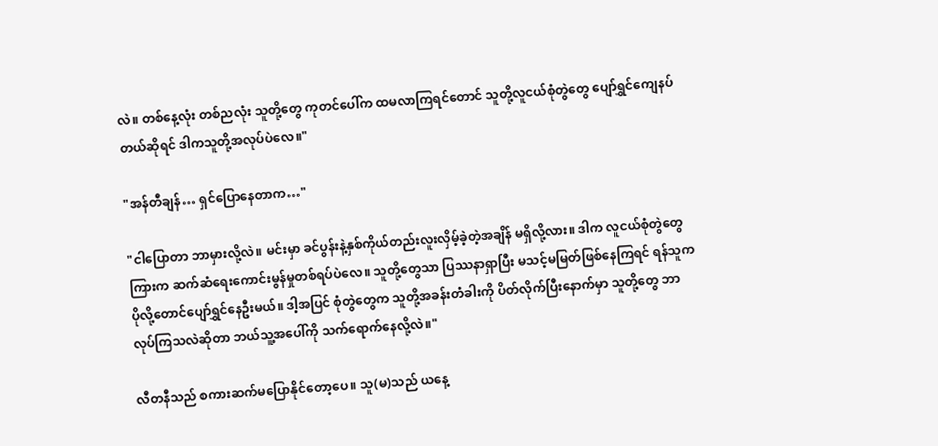လဲ။ တစ်နေ့လုံး တစ်ညလုံး သူတို့တွေ ကုတင်ပေါ်က ထမလာကြရင်တောင် သူတို့လူငယ်စုံတွဲတွေ ပျော်ရွှင်ကျေနပ်တယ်ဆိုရင် ဒါကသူတို့အလုပ်ပဲလေ။"

"အန်တီချန်… ရှင်ပြောနေတာက…"

"ငါပြောတာ ဘာမှားလို့လဲ။ မင်းမှာ ခင်ပွန်းနဲ့နှစ်ကိုယ်တည်းလူးလှိမ့်ခဲ့တဲ့အချိန် မရှိလို့လား။ ဒါက လူငယ်စုံတွဲတွေကြားက ဆက်ဆံရေးကောင်းမွန်မှုတစ်ရပ်ပဲလေ။ သူတို့တွေသာ ပြဿနာရှာပြီး မသင့်မမြတ်ဖြစ်နေကြရင် ရန်သူက ပိုလို့တောင်ပျော်ရွှင်နေဦးမယ်။ ဒါ့အပြင် စုံတွဲတွေက သူတို့အခန်းတံခါးကို ပိတ်လိုက်ပြီးနောက်မှာ သူတို့တွေ ဘာလုပ်ကြသလဲဆိုတာ ဘယ်သူ့အပေါ်ကို သက်ရောက်နေလို့လဲ။"

လီတနီသည် စကားဆက်မပြောနိုင်တော့ပေ။ သူ(မ)သည် ယနေ့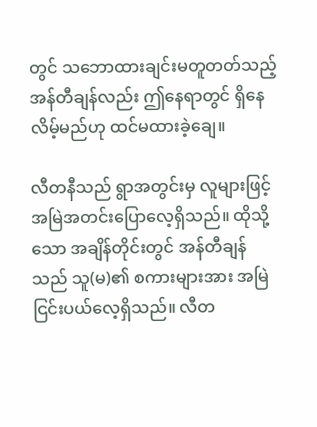တွင် သဘောထားချင်းမတူတတ်သည့် အန်တီချန်လည်း ဤနေရာတွင် ရှိနေလိမ့်မည်ဟု ထင်မထားခဲ့ချေ။

လီတနီသည် ရွာအတွင်းမှ လူများဖြင့် အမြဲအတင်းပြောလေ့ရှိသည်။ ထိုသို့သော အချိန်တိုင်းတွင် အန်တီချန်သည် သူ(မ)၏ စကားများအား အမြဲငြင်းပယ်လေ့ရှိသည်။ လီတ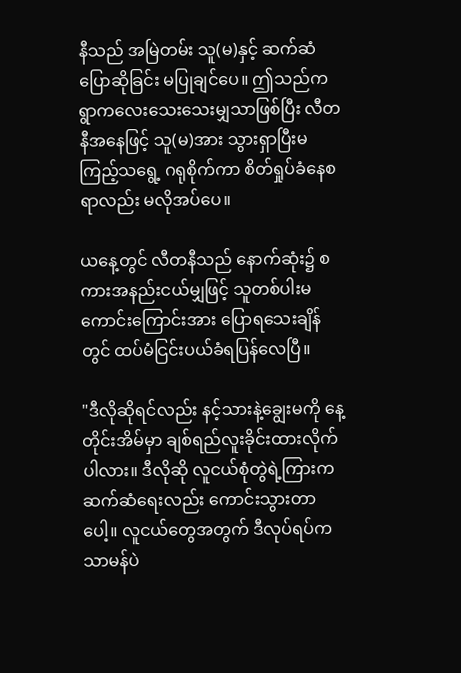နီသည် အမြဲတမ်း သူ(မ)နှင့် ဆက်ဆံပြောဆိုခြင်း မပြုချင်ပေ။ ဤသည်က ရွာကလေးသေးသေးမျှသာဖြစ်ပြီး လီတနီအနေဖြင့် သူ(မ)အား သွားရှာပြီးမကြည့်သရွေ့ ဂရုစိုက်ကာ စိတ်ရှုပ်ခံနေစရာလည်း မလိုအပ်ပေ။

ယနေ့တွင် လီတနီသည် နောက်ဆုံး၌ စကားအနည်းငယ်မျှဖြင့် သူတစ်ပါးမကောင်းကြောင်းအား ပြောရသေးချိန်တွင် ထပ်မံငြင်းပယ်ခံရပြန်လေပြီ။

"ဒီလိုဆိုရင်လည်း နင့်သားနဲ့ချွေးမကို နေ့တိုင်းအိမ်မှာ ချစ်ရည်လူးခိုင်းထားလိုက်ပါလား။ ဒီလိုဆို လူငယ်စုံတွဲရဲ့ကြားက ဆက်ဆံရေးလည်း ကောင်းသွားတာပေါ့။ လူငယ်တွေအတွက် ဒီလုပ်ရပ်က သာမန်ပဲ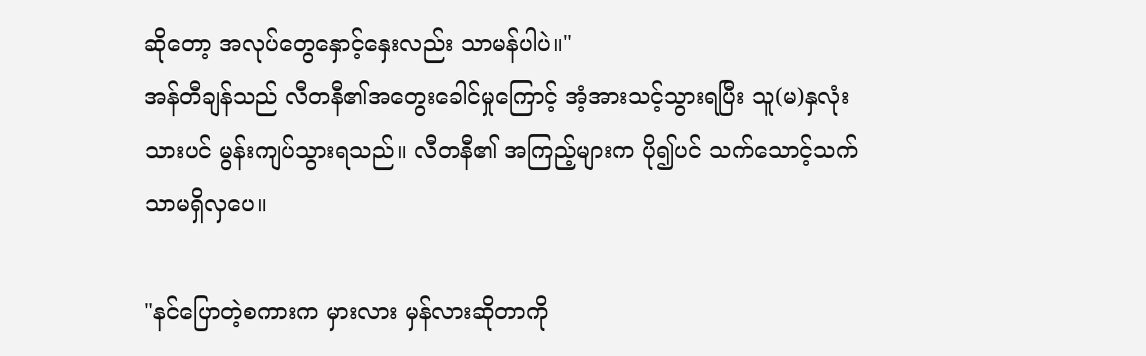ဆိုတော့ အလုပ်တွေနှောင့်နှေးလည်း သာမန်ပါပဲ။"
အန်တီချန်သည် လီတနီ၏အတွေးခေါင်မှုကြောင့် အံ့အားသင့်သွားရပြီး သူ(မ)နှလုံးသားပင် မွန်းကျပ်သွားရသည်။ လီတနီ၏ အကြည့်များက ပို၍ပင် သက်သောင့်သက်သာမရှိလှပေ။

"နင်ပြောတဲ့စကားက မှားလား မှန်လားဆိုတာကို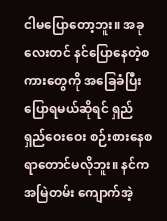ငါမပြောတော့ဘူး။ အခုလေးတင် နင်ပြောနေတဲ့စကားတွေကို အခြေခံပြီးပြောရမယ်ဆိုရင် ရှည်ရှည်ဝေးဝေး စဉ်းစားနေစရာတောင်မလိုဘူး။ နင်က အမြဲတမ်း ကျောက်အဲ့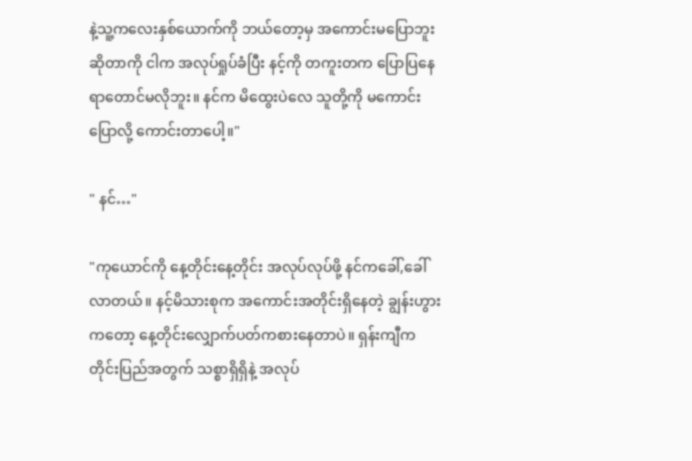နဲ့သူ့ကလေးနှစ်ယောက်ကို ဘယ်တော့မှ အကောင်းမပြောဘူးဆိုတာကို ငါက အလုပ်ရှုပ်ခံပြီး နင့်ကို တကူးတက ပြောပြနေရာတောင်မလိုဘူး။ နင်က မိထွေးပဲလေ သူတို့ကို မကောင်းပြောလို့ ကောင်းတာပေါ့။"

" နင်…"

"ကုယောင်ကို နေ့တိုင်းနေ့တိုင်း အလုပ်လုပ်ဖို့ နင်ကခေါ်,ခေါ်လာတယ်။ နင့်မိသားစုက အကောင်းအတိုင်းရှိနေတဲ့ ချွန်းဟွားကတော့ နေ့တိုင်းလျှောက်ပတ်ကစားနေတာပဲ။ ရှန်းကျီက တိုင်းပြည်အတွက် သစ္စာရှိရှိနဲ့ အလုပ်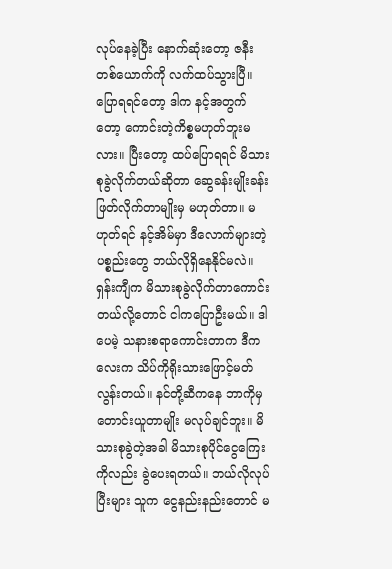လုပ်နေခဲ့ပြီး နောက်ဆုံးတော့ ဇနီးတစ်ယောက်ကို လက်ထပ်သွားပြီ။ ပြောရရင်တော့ ဒါက နင့်အတွက်တော့ ကောင်းတဲ့ကိစ္စမဟုတ်ဘူးမလား။ ပြီးတော့ ထပ်ပြောရရင် မိသားစုခွဲလိုက်တယ်ဆိုတာ ဆွေခန်းမျိုးခန်းဖြတ်လိုက်တာမျိုးမှ မဟုတ်တာ။ မဟုတ်ရင် နင့်အိမ်မှာ ဒီလောက်များတဲ့ပစ္စည်းတွေ ဘယ်လိုရှိနေနိုင်မလဲ။ ရှန်းကျီက မိသားစုခွဲလိုက်တာကောင်းတယ်လို့တောင် ငါကပြောဦးမယ်။ ဒါပေမဲ့ သနားစရာကောင်းတာက ဒီကလေးက သိပ်ကိုရိုးသားဖြောင့်မတ်လွန်းတယ်။ နင်တို့ဆီကနေ ဘာကိုမှ တောင်းယူတာမျိုး မလုပ်ချင်ဘူး။ မိသားစုခွဲတဲ့အခါ မိသားစုပိုင်ငွေကြေးကိုလည်း ခွဲပေးရတယ်။ ဘယ်လိုလုပ်ပြီးများ သူက ငွေနည်းနည်းတောင် မ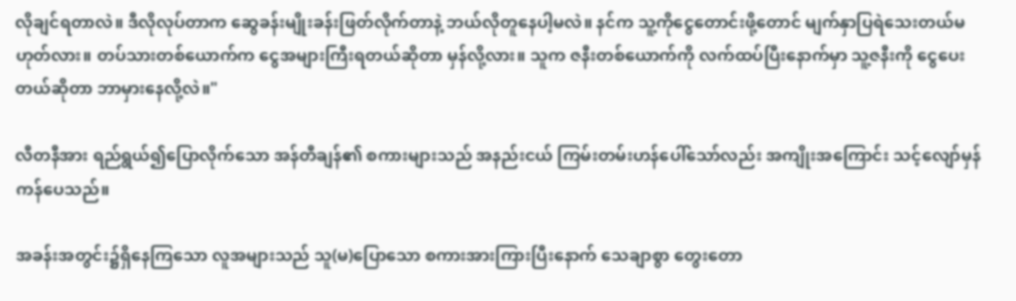လိုချင်ရတာလဲ။ ဒီလိုလုပ်တာက ဆွေခန်းမျိုးခန်းဖြတ်လိုက်တာနဲ့ ဘယ်လိုတူနေပါ့မလဲ။ နင်က သူ့ကိုငွေတောင်းဖို့တောင် မျက်နှာပြရဲသေးတယ်မဟုတ်လား။ တပ်သားတစ်ယောက်က ငွေအများကြီးရတယ်ဆိုတာ မှန်လို့လား။ သူက ဇနီးတစ်ယောက်ကို လက်ထပ်ပြီးနောက်မှာ သူ့ဇနီးကို ငွေပေးတယ်ဆိုတာ ဘာမှားနေလို့လဲ။"

လီတနီအား ရည်ရွယ်၍ပြောလိုက်သော အန်တီချန်၏ စကားများသည် အနည်းငယ် ကြမ်းတမ်းဟန်ပေါ်သော်လည်း အကျိုးအကြောင်း သင့်လျော်မှန်ကန်ပေသည်။

အခန်းအတွင်း၌ရှိနေကြသော လူအများသည် သူ(မ)ပြောသော စကားအားကြားပြီးနောက် သေချာစွာ တွေးတော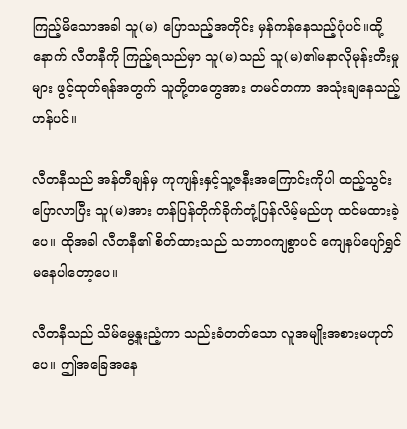ကြည့်မိသောအခါ သူ(မ) ပြောသည့်အတိုင်း မှန်ကန်နေသည့်ပုံပင်။ထို့နောက် လီတနီကို ကြည့်ရသည်မှာ သူ(မ)သည် သူ(မ)၏မနာလိုမုန်းတီးမှုများ ဖွင့်ထုတ်ရန်အတွက် သူတို့တတွေအား တမင်တကာ အသုံးချနေသည့်ဟန်ပင်။

လီတနီသည် အန်တီချန်မှ ကုကျန်းနှင့်သူ့ဇနီးအကြောင်းကိုပါ ထည့်သွင်းပြောလာပြီး သူ(မ)အား တန်ပြန်တိုက်ခိုက်တုံ့ပြန်လိမ့်မည်ဟု ထင်မထားခဲ့ပေ။ ထိုအခါ လီတနီ၏ စိတ်ထားသည် သဘာဝကျစွာပင် ကျေနပ်ပျော်ရွှင်မနေပါတော့ပေ။

လီတနီသည် သိမ်မွေ့နူးညံ့ကာ သည်းခံတတ်သော လူအမျိုးအစားမဟုတ်ပေ။ ဤအခြေအနေ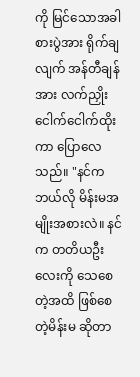ကို မြင်သောအခါ စားပွဲအား ရိုက်ချလျက် အန်တီချန်အား လက်ညှိုးငေါက်ငေါက်ထိုးကာ ပြောလေသည်။ "နင်က ဘယ်လို မိန်းမအမျိုးအစားလဲ။ နင်က တတိယဦးလေးကို သေစေတဲ့အထိ ဖြစ်စေတဲ့မိန်းမ ဆိုတာ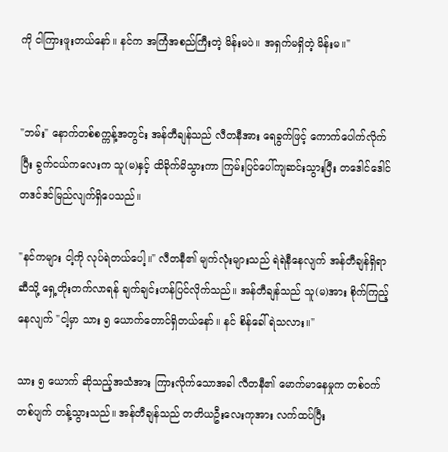ကို ငါကြားဖူးတယ်နော်။ နင်က အကြံအစည်ကြီးတဲ့ မိန်းမပဲ။ အရှက်မရှိတဲ့ မိန်းမ။"


"ဘမ်း" နောက်တစ်စက္ကန့်အတွင်း အန်တီချန်သည် လီတနီအား ရေခွက်ဖြင့် ကောက်ပေါက်လိုက်ပြီး ခွက်ငယ်ကလေးက သူ(မ)နှင့် ထိခိုက်မိသွားကာ ကြမ်းပြင်ပေါ်ကျဆင်းသွားပြီး တဒေါင်ဒေါင်တဒင်ဒင်မြည်လျက်ရှိပေသည်။

"နင်ကများ ငါ့ကို လုပ်ရဲတယ်ပေါ့။" လီတနီ၏ မျက်လုံးများသည် ရဲရဲနီနေလျက် အန်တီချန်ရှိရာဆီသို့ ရှေ့တိုးတက်လာရန် ချက်ချင်းဟန်ပြင်လိုက်သည်။ အန်တီချန်သည် သူ(မ)အား စိုက်ကြည့်နေလျက် "ငါ့မှာ သား ၅ ယောက်တောင်ရှိတယ်နော်။ နင် စိန်ခေါ်ရဲသလား။"

သား ၅ ယောက် ဆိုသည့်အသံအား ကြားလိုက်သောအခါ လီတနီ၏ မောက်မာနေမှုက တစ်ဝက်တစ်ပျက် တန့်သွားသည်။ အန်တီချန်သည် တတိယဦးလေးကုအား လက်ထပ်ပြီး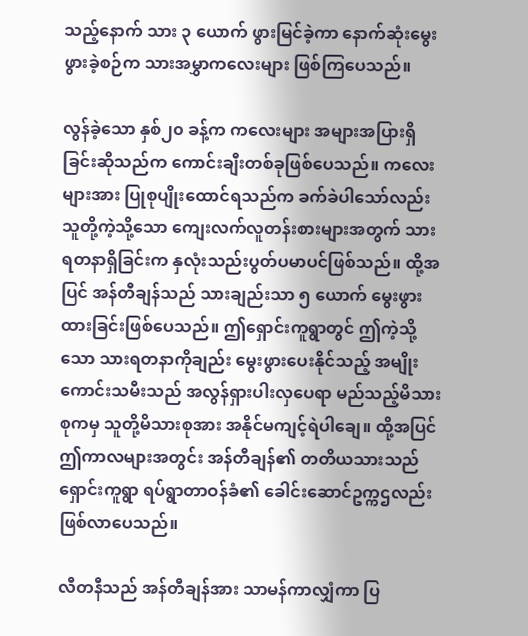သည့်နောက် သား ၃ ယောက် ဖွားမြင်ခဲ့ကာ နောက်ဆုံးမွေးဖွားခဲ့စဉ်က သားအမွှာကလေးများ ဖြစ်ကြပေသည်။

လွန်ခဲ့သော နှစ်၂၀ ခန့်က ကလေးများ အများအပြားရှိခြင်းဆိုသည်က ကောင်းချီးတစ်ခုဖြစ်ပေသည်။ ကလေးများအား ပြုစုပျိုးထောင်ရသည်က ခက်ခဲပါသော်လည်း သူတို့ကဲ့သို့သော ကျေးလက်လူတန်းစားများအတွက် သားရတနာရှိခြင်းက နှလုံးသည်းပွတ်ပမာပင်ဖြစ်သည်။ ထို့အပြင် အန်တီချန်သည် သားချည်းသာ ၅ ယောက် မွေးဖွားထားခြင်းဖြစ်ပေသည်။ ဤရှောင်းကူရွာတွင် ဤကဲ့သို့သော သားရတနာကိုချည်း မွေးဖွားပေးနိုင်သည့် အမျိုးကောင်းသမီးသည် အလွန်ရှားပါးလှပေရာ မည်သည့်မိသားစုကမှ သူတို့မိသားစုအား အနိုင်မကျင့်ရဲပါချေ။ ထို့အပြင် ဤကာလများအတွင်း အန်တီချန်၏ တတိယသားသည် ရှောင်းကူရွာ ရပ်ရွာတာဝန်ခံ၏ ခေါင်းဆောင်ဥက္ကဌလည်း ဖြစ်လာပေသည်။

လီတနီသည် အန်တီချန်အား သာမန်ကာလျှံကာ ပြ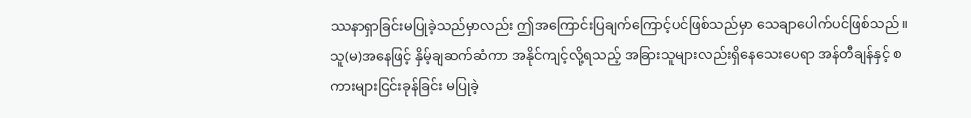ဿနာရှာခြင်းမပြုခဲ့သည်မှာလည်း ဤအကြောင်းပြချက်ကြောင့်ပင်ဖြစ်သည်မှာ သေချာပေါက်ပင်ဖြစ်သည်။ သူ(မ)အနေဖြင့် နှိမ့်ချဆက်ဆံကာ အနိုင်ကျင့်လို့ရသည့် အခြားသူများလည်းရှိနေသေးပေရာ အန်တီချန်နှင့် စကားများငြင်းခုန်ခြင်း မပြုခဲ့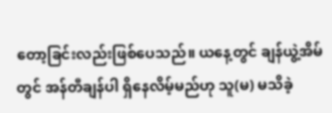တော့ခြင်းလည်းဖြစ်ပေသည်။ ယနေ့တွင် ချန်ယွဲ့အိမ်တွင် အန်တီချန်ပါ ရှိနေလိမ့်မည်ဟု သူ(မ) မသိခဲ့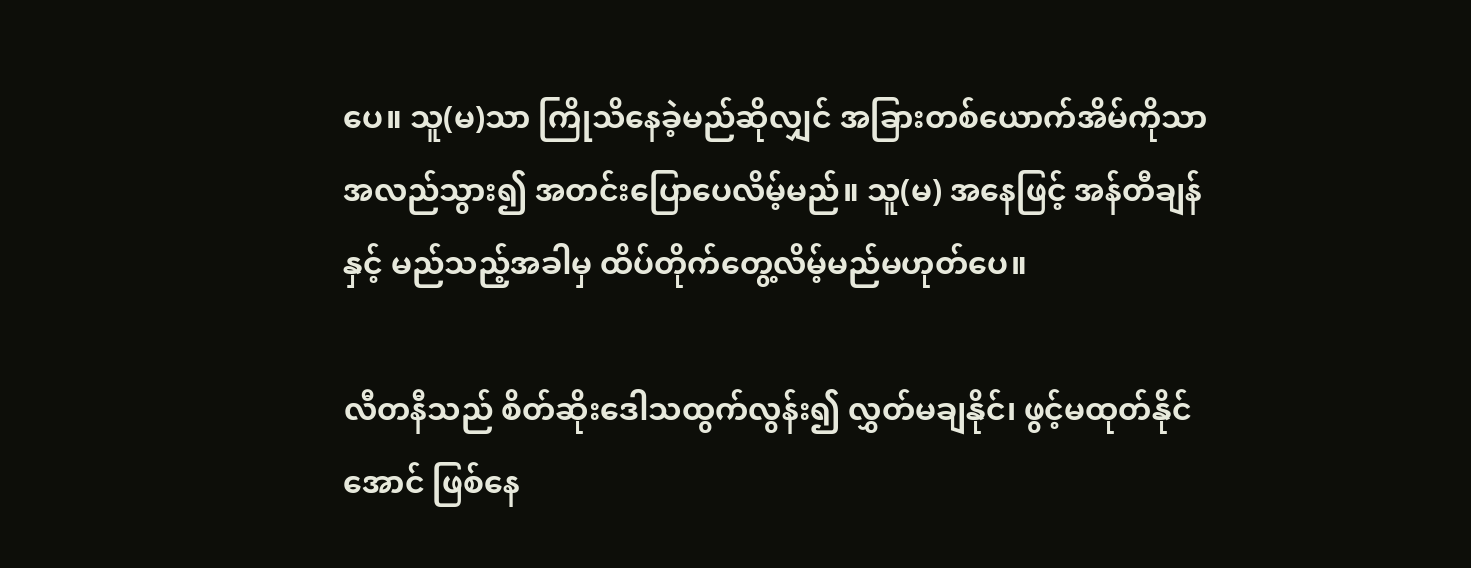ပေ။ သူ(မ)သာ ကြိုသိနေခဲ့မည်ဆိုလျှင် အခြားတစ်ယောက်အိမ်ကိုသာ အလည်သွား၍ အတင်းပြောပေလိမ့်မည်။ သူ(မ) အနေဖြင့် အန်တီချန်နှင့် မည်သည့်အခါမှ ထိပ်တိုက်တွေ့လိမ့်မည်မဟုတ်ပေ။

လီတနီသည် စိတ်ဆိုးဒေါသထွက်လွန်း၍ လွှတ်မချနိုင်၊ ဖွင့်မထုတ်နိုင်အောင် ဖြစ်နေ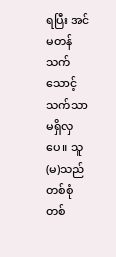ရပြီး အင်မတန် သက်သောင့်သက်သာ မရှိလှပေ။ သူ(မ)သည် တစ်စုံတစ်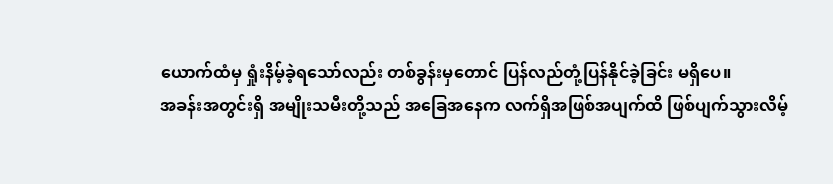ယောက်ထံမှ ရှုံးနိမ့်ခဲ့ရသော်လည်း တစ်ခွန်းမှတောင် ပြန်လည်တုံ့ပြန်နိုင်ခဲ့ခြင်း မရှိပေ။
အခန်းအတွင်းရှိ အမျိုးသမီးတို့သည် အခြေအနေက လက်ရှိအဖြစ်အပျက်ထိ ဖြစ်ပျက်သွားလိမ့်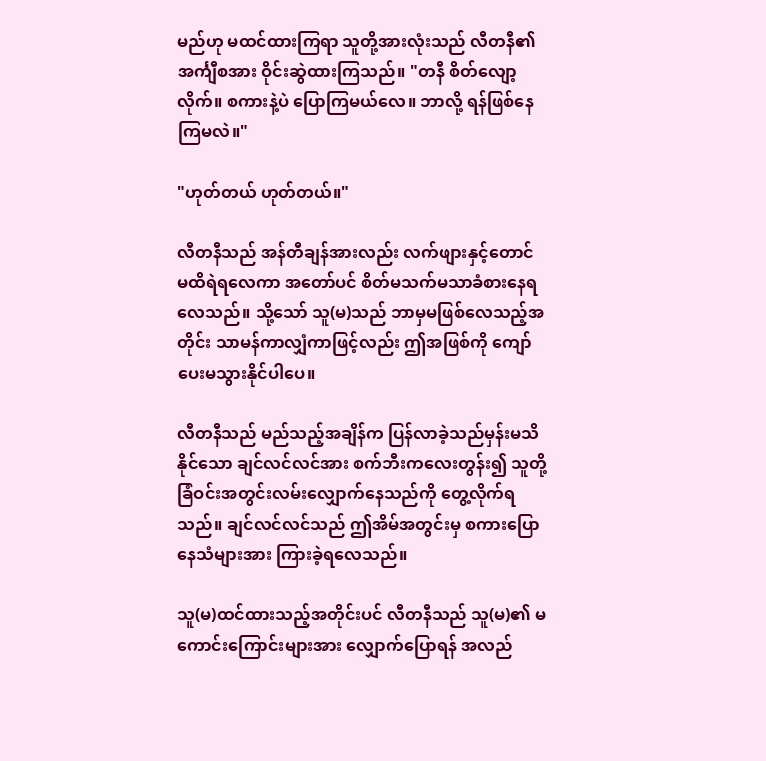မည်ဟု မထင်ထားကြရာ သူတို့အားလုံးသည် လီတနီ၏ အင်္ကျီစအား ဝိုင်းဆွဲထားကြသည်။ "တနီ စိတ်လျော့လိုက်။ စကားနဲ့ပဲ ပြောကြမယ်လေ။ ဘာလို့ ရန်ဖြစ်နေကြမလဲ။"

"ဟုတ်တယ် ဟုတ်တယ်။"

လီတနီသည် အန်တီချန်အားလည်း လက်ဖျားနှင့်တောင် မထိရဲရလေကာ အတော်ပင် စိတ်မသက်မသာခံစားနေရလေသည်။ သို့သော် သူ(မ)သည် ဘာမှမဖြစ်လေသည့်အတိုင်း သာမန်ကာလျှံကာဖြင့်လည်း ဤအဖြစ်ကို ကျော်ပေးမသွားနိုင်ပါပေ။

လီတနီသည် မည်သည့်အချိန်က ပြန်လာခဲ့သည်မှန်းမသိနိုင်သော ချင်လင်လင်အား စက်ဘီးကလေးတွန်း၍ သူတို့ခြံဝင်းအတွင်းလမ်းလျှောက်နေသည်ကို တွေ့လိုက်ရသည်။ ချင်လင်လင်သည် ဤအိမ်အတွင်းမှ စကားပြောနေသံများအား ကြားခဲ့ရလေသည်။

သူ(မ)ထင်ထားသည့်အတိုင်းပင် လီတနီသည် သူ(မ)၏ မကောင်းကြောင်းများအား လျှောက်ပြောရန် အလည်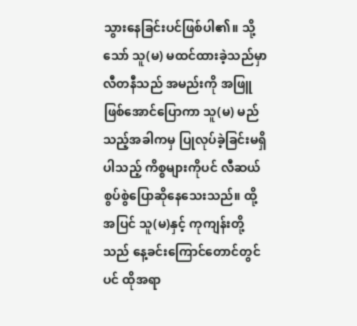သွားနေခြင်းပင်ဖြစ်ပါ၏။ သို့သော် သူ(မ) မထင်ထားခဲ့သည်မှာ လီတနီသည် အမည်းကို အဖြူဖြစ်အောင်ပြောကာ သူ(မ) မည်သည့်အခါကမှ ပြုလုပ်ခဲ့ခြင်းမရှိပါသည့် ကိစ္စများကိုပင် လီဆယ်စွပ်စွဲပြောဆိုနေသေးသည်။ ထို့အပြင် သူ(မ)နှင့် ကုကျန်းတို့သည် နေ့ခင်းကြောင်တောင်တွင်ပင် ထိုအရာ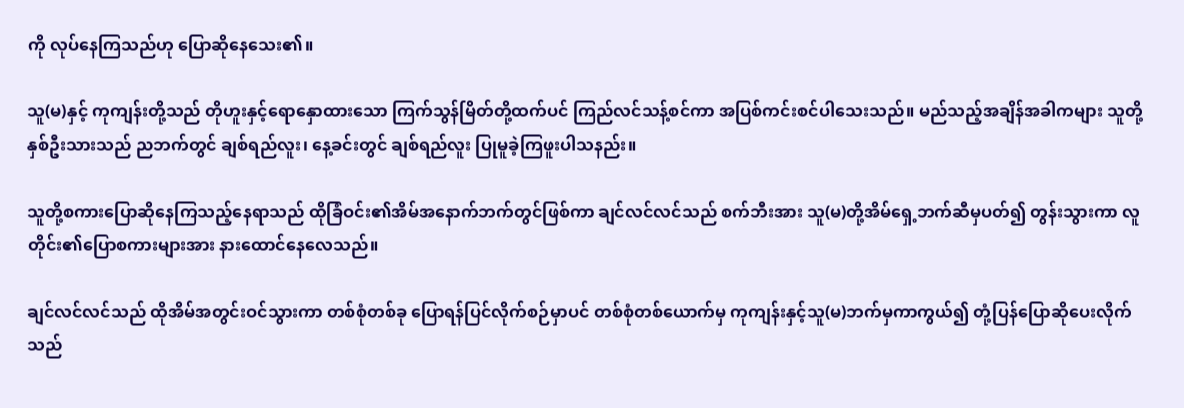ကို လုပ်နေကြသည်ဟု ပြောဆိုနေသေး၏။

သူ(မ)နှင့် ကုကျန်းတို့သည် တိုဟူးနှင့်ရောနှောထားသော ကြက်သွန်မြိတ်တို့ထက်ပင် ကြည်လင်သန့်စင်ကာ အပြစ်ကင်းစင်ပါသေးသည်။ မည်သည့်အချိန်အခါကများ သူတို့နှစ်ဦးသားသည် ညဘက်တွင် ချစ်ရည်လူး၊ နေ့ခင်းတွင် ချစ်ရည်လူး ပြုမူခဲ့ကြဖူးပါသနည်း။

သူတို့စကားပြောဆိုနေကြသည့်နေရာသည် ထိုခြံဝင်း၏အိမ်အနောက်ဘက်တွင်ဖြစ်ကာ ချင်လင်လင်သည် စက်ဘီးအား သူ(မ)တို့အိမ်ရှေ့ဘက်ဆီမှပတ်၍ တွန်းသွားကာ လူတိုင်း၏ပြောစကားများအား နားထောင်နေလေသည်။

ချင်လင်လင်သည် ထိုအိမ်အတွင်းဝင်သွားကာ တစ်စုံတစ်ခု ပြောရန်ပြင်လိုက်စဉ်မှာပင် တစ်စုံတစ်ယောက်မှ ကုကျန်းနှင့်သူ(မ)ဘက်မှကာကွယ်၍ တုံ့ပြန်ပြောဆိုပေးလိုက်သည်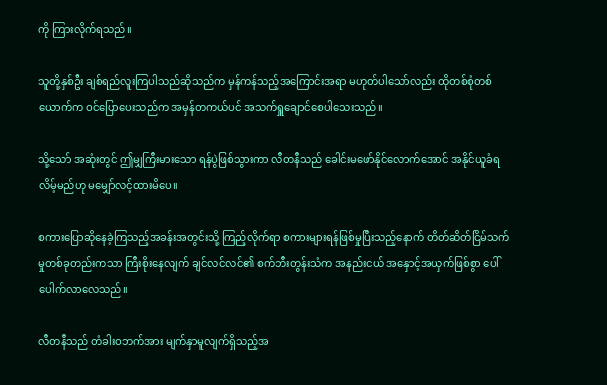ကို ကြားလိုက်ရသည်။

သူတို့နှစ်ဦး ချစ်ရည်လူးကြပါသည်ဆိုသည်က မှန်ကန်သည့်အကြောင်းအရာ မဟုတ်ပါသော်လည်း ထိုတစ်စုံတစ်ယောက်က ဝင်ပြောပေးသည်က အမှန်တကယ်ပင် အသက်ရှူချောင်စေပါသေးသည်။

သို့သော် အဆုံးတွင် ဤမျှကြီးမားသော ရန်ပွဲဖြစ်သွားကာ လီတနီသည် ခေါင်းမဖော်နိုင်လောက်အောင် အနိုင်ယူခံရလိမ့်မည်ဟု မမျှော်လင့်ထားမိပေ။

စကားပြောဆိုနေခဲ့ကြသည့်အခန်းအတွင်းသို့ ကြည့်လိုက်ရာ စကားများရန်ဖြစ်မှုပြီးသည့်နောက် တိတ်ဆိတ်ငြိမ်သက်မှုတစ်ခုတည်းကသာ ကြီးစိုးနေလျက် ချင်လင်လင်၏ စက်ဘီးတွန်းသံက အနည်းငယ် အနှောင့်အယှက်ဖြစ်စွာ ပေါ်ပေါက်လာလေသည်။

လီတနီသည် တံခါးဝဘက်အား မျက်နှာမူလျက်ရှိသည့်အ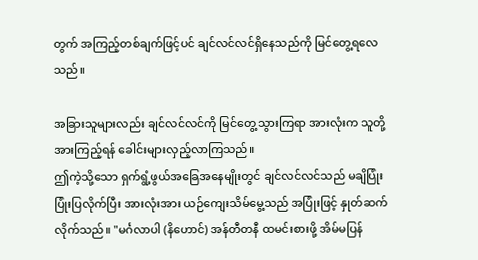တွက် အကြည့်တစ်ချက်ဖြင့်ပင် ချင်လင်လင်ရှိနေသည်ကို မြင်တွေ့ရလေသည်။

အခြားသူများလည်း ချင်လင်လင်ကို မြင်တွေ့သွားကြရာ အားလုံးက သူတို့အားကြည့်ရန် ခေါင်းများလှည့်လာကြသည်။
ဤကဲ့သို့သော ရှက်ရွံ့ဖွယ်အခြေအနေမျိုးတွင် ချင်လင်လင်သည် မချိပြုံး ပြုံးပြလိုက်ပြီး အားလုံးအား ယဉ်ကျေးသိမ်မွေ့သည် အပြုံးဖြင့် နှုတ်ဆက်လိုက်သည်။ "မင်္ဂလာပါ (နိဟောင်) အန်တီတနီ ထမင်းစားဖို့ အိမ်မပြန်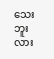သေးဘူးလား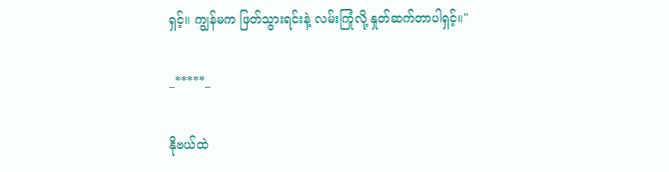ရှင့်။ ကျွန်မက ဖြတ်သွားရင်းနဲ့ လမ်းကြုံလို့ နှုတ်ဆက်တာပါရှင့်။"

_*****_

နိုဗယ်ထဲ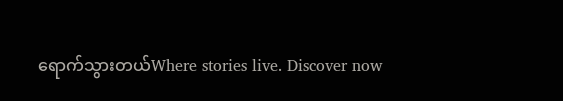ရောက်သွားတယ်Where stories live. Discover now